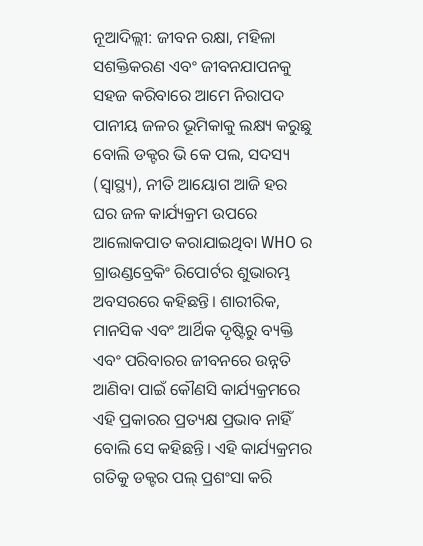ନୂଆଦିଲ୍ଲୀ: ଜୀବନ ରକ୍ଷା, ମହିଳା ସଶକ୍ତିକରଣ ଏବଂ ଜୀବନଯାପନକୁ ସହଜ କରିବାରେ ଆମେ ନିରାପଦ ପାନୀୟ ଜଳର ଭୂମିକାକୁ ଲକ୍ଷ୍ୟ କରୁଛୁ ବୋଲି ଡକ୍ଟର ଭି କେ ପଲ, ସଦସ୍ୟ (ସ୍ୱାସ୍ଥ୍ୟ), ନୀତି ଆୟୋଗ ଆଜି ହର ଘର ଜଳ କାର୍ଯ୍ୟକ୍ରମ ଉପରେ ଆଲୋକପାତ କରାଯାଇଥିବା WHO ର ଗ୍ରାଉଣ୍ଡବ୍ରେକିଂ ରିପୋର୍ଟର ଶୁଭାରମ୍ଭ ଅବସରରେ କହିଛନ୍ତି। ଶାରୀରିକ, ମାନସିକ ଏବଂ ଆର୍ଥିକ ଦୃଷ୍ଟିରୁ ବ୍ୟକ୍ତି ଏବଂ ପରିବାରର ଜୀବନରେ ଉନ୍ନତି ଆଣିବା ପାଇଁ କୌଣସି କାର୍ଯ୍ୟକ୍ରମରେ ଏହି ପ୍ରକାରର ପ୍ରତ୍ୟକ୍ଷ ପ୍ରଭାବ ନାହିଁ ବୋଲି ସେ କହିଛନ୍ତି। ଏହି କାର୍ଯ୍ୟକ୍ରମର ଗତିକୁ ଡକ୍ଟର ପଲ୍ ପ୍ରଶଂସା କରି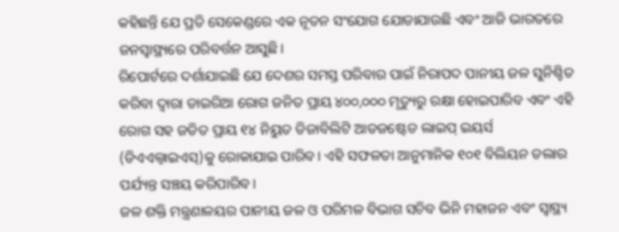କହିଛନ୍ତି ଯେ ପ୍ରତି ସେକେଣ୍ଡରେ ଏକ ନୂତନ ସଂଯୋଗ ଯୋଡାଯାଉଛି ଏବଂ ଆଜି ଭାରତରେ ଜନସ୍ୱାସ୍ଥ୍ୟରେ ପରିବର୍ତ୍ତନ ଆସୁଛି।
ରିପୋର୍ଟରେ ଦର୍ଶାଯାଇଛି ଯେ ଦେଶର ସମସ୍ତ ପରିବାର ପାଇଁ ନିରାପଦ ପାନୀୟ ଜଳ ସୁନିଶ୍ଚିତ କରିବା ଦ୍ୱାରା ଡାଇରିଆ ରୋଗ ଜନିତ ପ୍ରାୟ ୪୦୦,୦୦୦ ମୃତ୍ୟୁରୁ ରକ୍ଷା ହୋଇପାରିବ ଏବଂ ଏହି ରୋଗ ସହ ଜଡିତ ପ୍ରାୟ ୧୪ ନିୟୁତ ଡିଜାବିଲିଟି ଆଡଜଷ୍ଟେଡ ଲାଇପ୍ ଇୟର୍ସ (ଡିଏଏଲ୍ୱାଇଏସ୍)କୁ ରୋକାଯାଇ ପାରିବ। ଏହି ସଫଳତା ଆନୁମାନିକ ୧୦୧ ବିଲିୟନ ଡଲାର ପର୍ଯ୍ୟନ୍ତ ସଞ୍ଚୟ କରିପାରିବ।
ଜଳ ଶକ୍ତି ମନ୍ତ୍ରଣାଳୟର ପାନୀୟ ଜଳ ଓ ପରିମଳ ବିଭାଗ ସଚିବ ଭିନି ମହାଜନ ଏବଂ ସ୍ୱାସ୍ଥ୍ୟ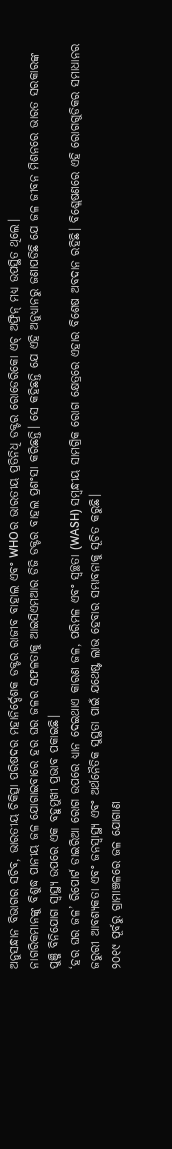ଅନୁସନ୍ଧାନ ବିଭାଗର ସଚିବ, ଭାରତୀୟ ଚିକିତ୍ସା ପରିଷଦର ମହାନିର୍ଦ୍ଦେଶକ ଡକ୍ଟର ରାଜୀବ ବାହାଲ ଏବଂ WHOର ଭାରତୀୟ ପ୍ରତିନିଧି ଡକ୍ଟର ରୋଡେରିକୋ ଏଚ୍ ଅଫ୍ରିନ୍ ମଧ୍ୟ ଉପସ୍ଥିତ ଥିଲେ।
ନାଗରିକମାନଙ୍କୁ ବିଶୁଦ୍ଧ ପାନୀୟ ଜଳ ଯୋଗାଇବାରେ ହର ଘର ଜଳର ସଫଳତାକୁ ଆଇସିଏମଆର ଡିଜି ଡକ୍ଟର ବାହଲ ପ୍ରଶଂସା କରିଛନ୍ତି। ସେ କହିଛନ୍ତି ଯେ ଏହି ଅନୁଧ୍ୟାନରୁ ଜଣାପଡିଛି ଯେ ଜଳ ଜୀବନ ମିଶନରେ ଭାରତ ସରକାରଙ୍କ ପୁଞ୍ଜି ବିନିଯୋଗ ସ୍ୱାସ୍ଥ୍ୟ ଉପରେ ଏକ ବହୁମୁଖୀ ପ୍ରଭାବ ପକାଇଛି।
‘ହର ଘର ଜଳ’ ରିପୋର୍ଟ ଡାଇରିଆ ରୋଗ ଉପରେ ଧ୍ୟାନ ଦେଇଥାଏ କାରଣ ଜଳ, ପରିମଳ ଏବଂ ସ୍ୱଚ୍ଛତା (WASH) ସମ୍ବନ୍ଧୀୟ ସାମଗ୍ରିକ ରୋଗ କ୍ଷେତ୍ରରେ ଏହାର ବିଶେଷ ଅବଦାନ ରହିଛି। ବିଶ୍ଲେଷଣରେ ଏହି ରୋଗଗୁଡିକର ସମାଧାନର ଜରୁରୀ ଆବଶ୍ୟକତା ଏବଂ ଜନସ୍ୱାସ୍ଥ୍ୟ ଏବଂ ଅର୍ଥନୈତିକ ସୁସ୍ଥତା ପାଇଁ ଯଥେଷ୍ଟ ଲାଭ ହେବାର ସମ୍ଭାବନାକୁ ସୂଚିତ କରୁଛି।
୨୦୧୯ ପୂର୍ବରୁ ଗ୍ରାମାଞ୍ଚଳରେ ଜଳ ଯୋଗାଣ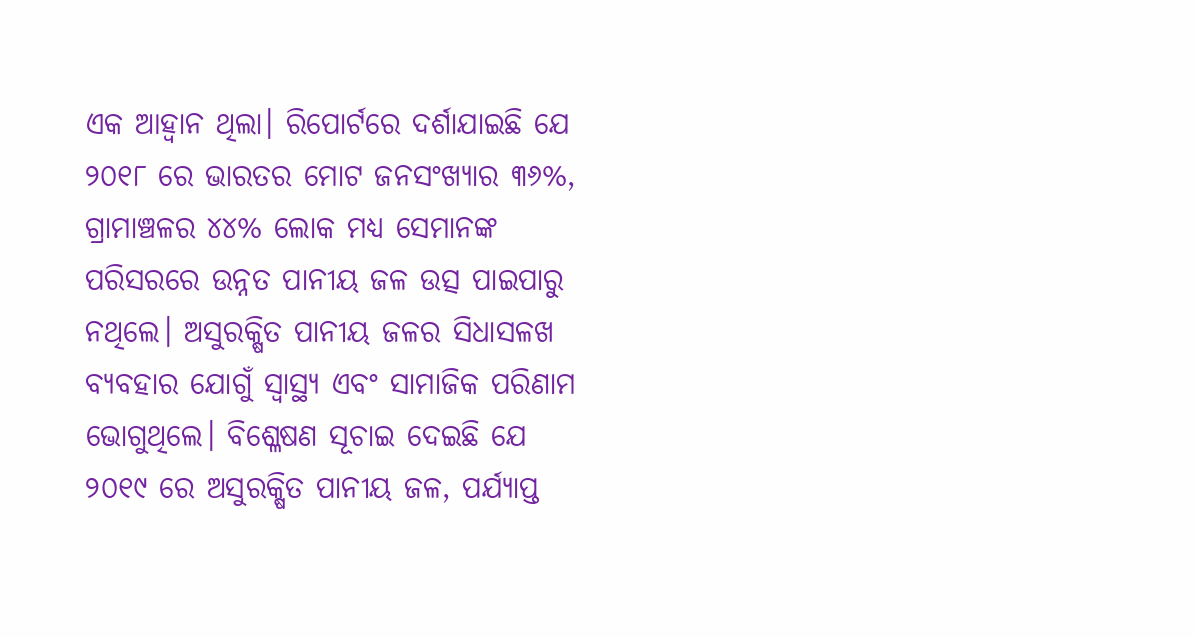ଏକ ଆହ୍ୱାନ ଥିଲା। ରିପୋର୍ଟରେ ଦର୍ଶାଯାଇଛି ଯେ ୨୦୧୮ ରେ ଭାରତର ମୋଟ ଜନସଂଖ୍ୟାର ୩୬%, ଗ୍ରାମାଞ୍ଚଳର ୪୪% ଲୋକ ମଧ୍ୟ ସେମାନଙ୍କ ପରିସରରେ ଉନ୍ନତ ପାନୀୟ ଜଳ ଉତ୍ସ ପାଇପାରୁ ନଥିଲେ। ଅସୁରକ୍ଷିତ ପାନୀୟ ଜଳର ସିଧାସଳଖ ବ୍ୟବହାର ଯୋଗୁଁ ସ୍ୱାସ୍ଥ୍ୟ ଏବଂ ସାମାଜିକ ପରିଣାମ ଭୋଗୁଥିଲେ। ବିଶ୍ଳେଷଣ ସୂଚାଇ ଦେଇଛି ଯେ ୨୦୧୯ ରେ ଅସୁରକ୍ଷିତ ପାନୀୟ ଜଳ, ପର୍ଯ୍ୟାପ୍ତ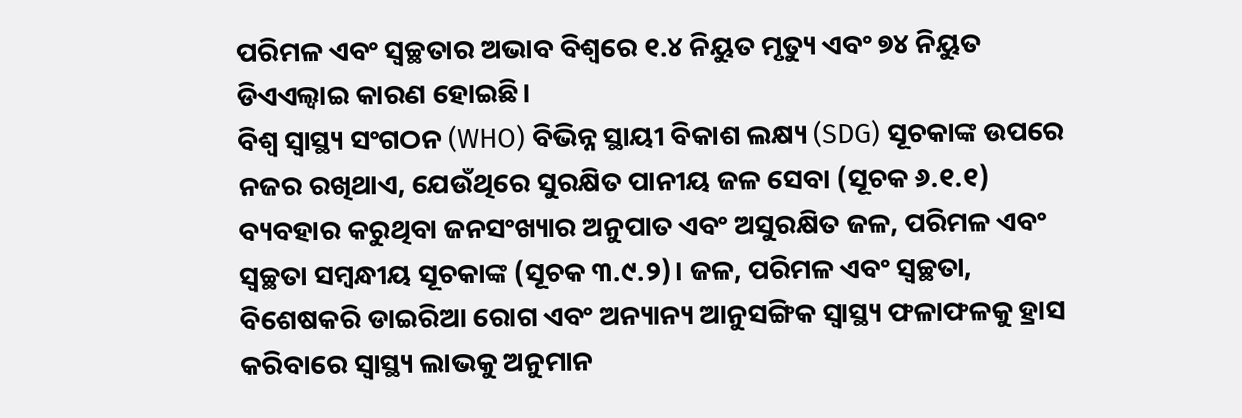ପରିମଳ ଏବଂ ସ୍ୱଚ୍ଛତାର ଅଭାବ ବିଶ୍ୱରେ ୧.୪ ନିୟୁତ ମୃତ୍ୟୁ ଏବଂ ୭୪ ନିୟୁତ ଡିଏଏଲ୍ୱାଇ କାରଣ ହୋଇଛି।
ବିଶ୍ୱ ସ୍ୱାସ୍ଥ୍ୟ ସଂଗଠନ (WHO) ବିଭିନ୍ନ ସ୍ଥାୟୀ ବିକାଶ ଲକ୍ଷ୍ୟ (SDG) ସୂଚକାଙ୍କ ଉପରେ ନଜର ରଖିଥାଏ, ଯେଉଁଥିରେ ସୁରକ୍ଷିତ ପାନୀୟ ଜଳ ସେବା (ସୂଚକ ୬.୧.୧) ବ୍ୟବହାର କରୁଥିବା ଜନସଂଖ୍ୟାର ଅନୁପାତ ଏବଂ ଅସୁରକ୍ଷିତ ଜଳ, ପରିମଳ ଏବଂ ସ୍ୱଚ୍ଛତା ସମ୍ବନ୍ଧୀୟ ସୂଚକାଙ୍କ (ସୂଚକ ୩.୯.୨)। ଜଳ, ପରିମଳ ଏବଂ ସ୍ୱଚ୍ଛତା, ବିଶେଷକରି ଡାଇରିଆ ରୋଗ ଏବଂ ଅନ୍ୟାନ୍ୟ ଆନୁସଙ୍ଗିକ ସ୍ୱାସ୍ଥ୍ୟ ଫଳାଫଳକୁ ହ୍ରାସ କରିବାରେ ସ୍ୱାସ୍ଥ୍ୟ ଲାଭକୁ ଅନୁମାନ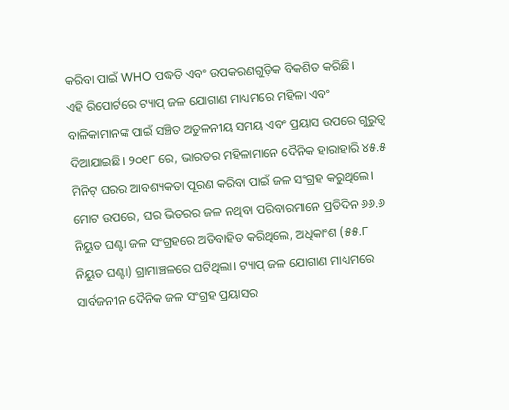କରିବା ପାଇଁ WHO ପଦ୍ଧତି ଏବଂ ଉପକରଣଗୁଡ଼ିକ ବିକଶିତ କରିଛି।
ଏହି ରିପୋର୍ଟରେ ଟ୍ୟାପ୍ ଜଳ ଯୋଗାଣ ମାଧ୍ୟମରେ ମହିଳା ଏବଂ ବାଳିକାମାନଙ୍କ ପାଇଁ ସଞ୍ଚିତ ଅତୁଳନୀୟ ସମୟ ଏବଂ ପ୍ରୟାସ ଉପରେ ଗୁରୁତ୍ୱ ଦିଆଯାଇଛି। ୨୦୧୮ ରେ, ଭାରତର ମହିଳାମାନେ ଦୈନିକ ହାରାହାରି ୪୫.୫ ମିନିଟ୍ ଘରର ଆବଶ୍ୟକତା ପୂରଣ କରିବା ପାଇଁ ଜଳ ସଂଗ୍ରହ କରୁଥିଲେ। ମୋଟ ଉପରେ, ଘର ଭିତରର ଜଳ ନଥିବା ପରିବାରମାନେ ପ୍ରତିଦିନ ୬୬.୬ ନିୟୁତ ଘଣ୍ଟା ଜଳ ସଂଗ୍ରହରେ ଅତିବାହିତ କରିଥିଲେ, ଅଧିକାଂଶ (୫୫.୮ ନିୟୁତ ଘଣ୍ଟା) ଗ୍ରାମାଞ୍ଚଳରେ ଘଟିଥିଲା। ଟ୍ୟାପ୍ ଜଳ ଯୋଗାଣ ମାଧ୍ୟମରେ ସାର୍ବଜନୀନ ଦୈନିକ ଜଳ ସଂଗ୍ରହ ପ୍ରୟାସର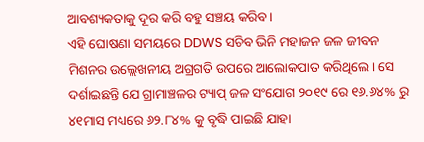ଆବଶ୍ୟକତାକୁ ଦୂର କରି ବହୁ ସଞ୍ଚୟ କରିବ।
ଏହି ଘୋଷଣା ସମୟରେ DDWS ସଚିବ ଭିନି ମହାଜନ ଜଳ ଜୀବନ ମିଶନର ଉଲ୍ଲେଖନୀୟ ଅଗ୍ରଗତି ଉପରେ ଆଲୋକପାତ କରିଥିଲେ। ସେ ଦର୍ଶାଇଛନ୍ତି ଯେ ଗ୍ରାମାଞ୍ଚଳର ଟ୍ୟାପ୍ ଜଳ ସଂଯୋଗ ୨୦୧୯ ରେ ୧୬.୬୪% ରୁ ୪୧ମାସ ମଧ୍ୟରେ ୬୨.୮୪% କୁ ବୃଦ୍ଧି ପାଇଛି ଯାହା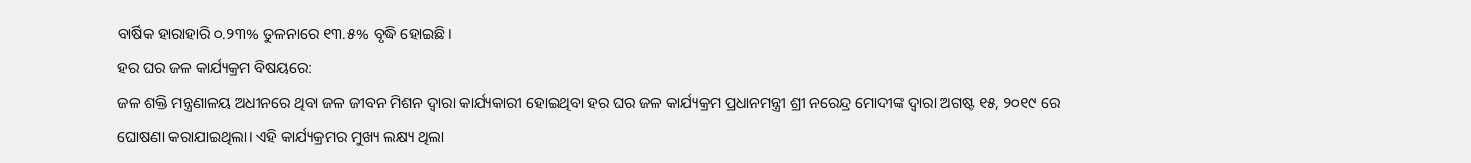ବାର୍ଷିକ ହାରାହାରି ୦.୨୩% ତୁଳନାରେ ୧୩.୫% ବୃଦ୍ଧି ହୋଇଛି।
ହର ଘର ଜଳ କାର୍ଯ୍ୟକ୍ରମ ବିଷୟରେ:
ଜଳ ଶକ୍ତି ମନ୍ତ୍ରଣାଳୟ ଅଧୀନରେ ଥିବା ଜଳ ଜୀବନ ମିଶନ ଦ୍ୱାରା କାର୍ଯ୍ୟକାରୀ ହୋଇଥିବା ହର ଘର ଜଳ କାର୍ଯ୍ୟକ୍ରମ ପ୍ରଧାନମନ୍ତ୍ରୀ ଶ୍ରୀ ନରେନ୍ଦ୍ର ମୋଦୀଙ୍କ ଦ୍ୱାରା ଅଗଷ୍ଟ ୧୫, ୨୦୧୯ ରେ ଘୋଷଣା କରାଯାଇଥିଲା। ଏହି କାର୍ଯ୍ୟକ୍ରମର ମୁଖ୍ୟ ଲକ୍ଷ୍ୟ ଥିଲା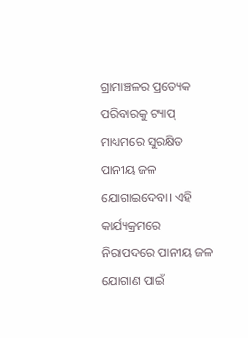ଗ୍ରାମାଞ୍ଚଳର ପ୍ରତ୍ୟେକ ପରିବାରକୁ ଟ୍ୟାପ୍ ମାଧ୍ୟମରେ ସୁରକ୍ଷିତ ପାନୀୟ ଜଳ ଯୋଗାଇଦେବା। ଏହି କାର୍ଯ୍ୟକ୍ରମରେ ନିରାପଦରେ ପାନୀୟ ଜଳ ଯୋଗାଣ ପାଇଁ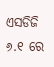ଏସଡିଜି ୬.୧ ରେ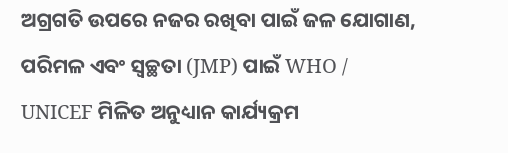ଅଗ୍ରଗତି ଉପରେ ନଜର ରଖିବା ପାଇଁ ଜଳ ଯୋଗାଣ, ପରିମଳ ଏବଂ ସ୍ୱଚ୍ଛତା (JMP) ପାଇଁ WHO / UNICEF ମିଳିତ ଅନୁଧ୍ୟାନ କାର୍ଯ୍ୟକ୍ରମ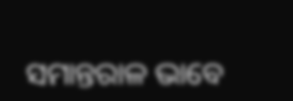ସମାନ୍ତରାଳ ଭାବେ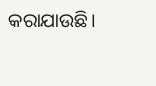କରାଯାଉଛି।